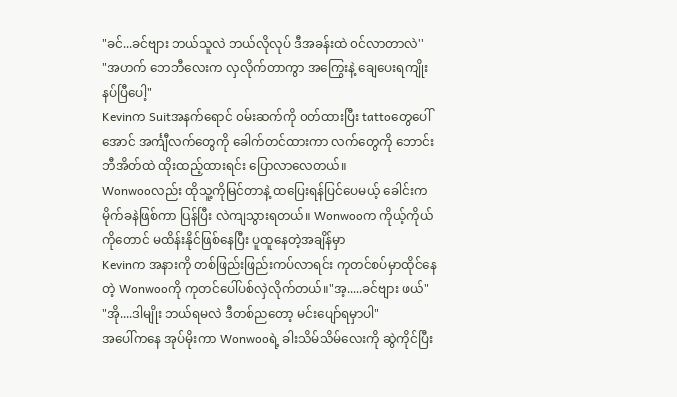"ခင်...ခင်ဗျား ဘယ်သူလဲ ဘယ်လိုလုပ် ဒီအခန်းထဲ ၀င်လာတာလဲ''
"အဟက် ဘေဘီလေးက လှလိုက်တာကွာ အကြွေးနဲ့ ချေပေးရကျိုး နပ်ပြီပေါ့"
Kevinက Suitအနက်ရောင် ၀မ်းဆက်ကို ၀တ်ထားပြီး tattoတွေပေါ်အောင် အင်္ကျီလက်တွေကို ခေါက်တင်ထားကာ လက်တွေကို ဘောင်းဘီအိတ်ထဲ ထိုးထည့်ထားရင်း ပြောလာလေတယ်။
Wonwooလည်း ထိုသူ့ကိုမြင်တာနဲ့ ထပြေးရန်ပြင်ပေမယ့် ခေါင်းကမိုက်ခနဲဖြစ်ကာ ပြန်ပြီး လဲကျသွားရတယ်။ Wonwooက ကိုယ့်ကိုယ်ကိုတောင် မထိန်းနိုင်ဖြစ်နေပြီး ပူထူနေတဲ့အချိန်မှာ
Kevinက အနားကို တစ်ဖြည်းဖြည်းကပ်လာရင်း ကုတင်စပ်မှာထိုင်နေတဲ့ Wonwooကို ကုတင်ပေါ်ပစ်လှဲလိုက်တယ်။"အ့.....ခင်ဗျား ဖယ်"
"အို....ဒါမျိုး ဘယ်ရမလဲ ဒီတစ်ညတော့ မင်းပျော်ရမှာပါ"
အပေါ်ကနေ အုပ်မိုးကာ Wonwooရဲ့ ခါးသိမ်သိမ်လေးကို ဆွဲကိုင်ပြီး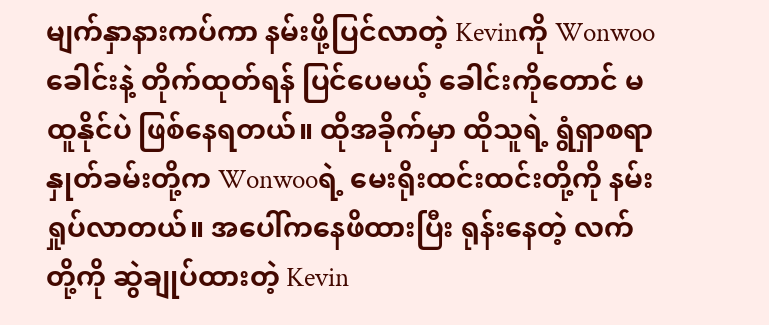မျက်နှာနားကပ်ကာ နမ်းဖို့ပြင်လာတဲ့ Kevinကို Wonwoo ခေါင်းနဲ့ တိုက်ထုတ်ရန် ပြင်ပေမယ့် ခေါင်းကိုတောင် မထူနိုင်ပဲ ဖြစ်နေရတယ်။ ထိုအခိုက်မှာ ထိုသူရဲ့ ရွံရှာစရာ နှုတ်ခမ်းတို့က Wonwooရဲ့ မေးရိုးထင်းထင်းတို့ကို နမ်းရှုပ်လာတယ်။ အပေါ်ကနေဖိထားပြီး ရုန်းနေတဲ့ လက်တို့ကို ဆွဲချုပ်ထားတဲ့ Kevin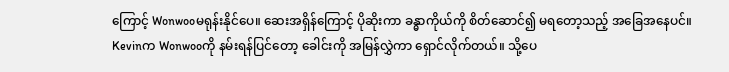ကြောင့် Wonwooမရုန်းနိုင်ပေ။ ဆေးအရှိန်ကြောင့် ပိုဆိုးကာ ခန္ဓာကိုယ်ကို စိတ်ဆောင်၍ မရတော့သည့် အခြေအနေပင်။
Kevinက Wonwooကို နမ်းရန်ပြင်တော့ ခေါင်းကို အမြန်လွှဲကာ ရှောင်လိုက်တယ်။ သို့ပေ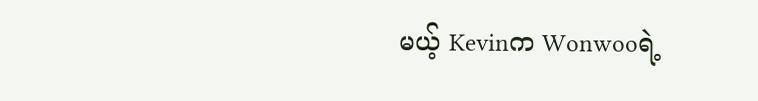မယ့် Kevinက Wonwooရဲ့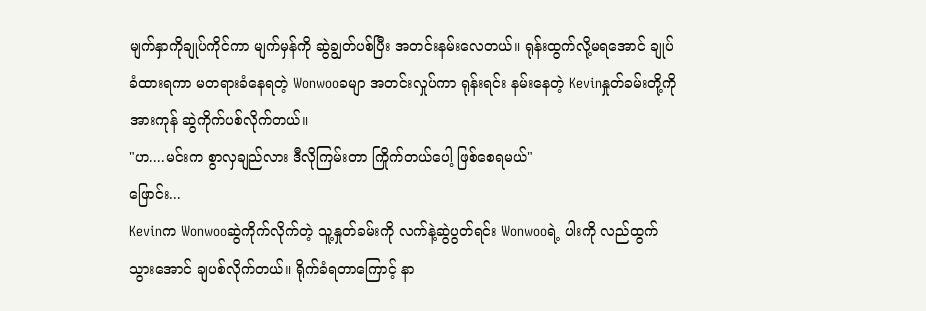မျက်နှာကိုချုပ်ကိုင်ကာ မျက်မှန်ကို ဆွဲချွတ်ပစ်ပြီး အတင်းနမ်းလေတယ်။ ရုန်းထွက်လို့မရအောင် ချုပ်ခံထားရကာ မတရားခံနေရတဲ့ Wonwooခမျာ အတင်းလှုပ်ကာ ရုန်းရင်း နမ်းနေတဲ့ Kevinနှုတ်ခမ်းတို့ကို အားကုန် ဆွဲကိုက်ပစ်လိုက်တယ်။
"ဟ....မင်းက စွာလှချည်လား ဒီလိုကြမ်းတာ ကြိုက်တယ်ပေါ့ ဖြစ်စေရမယ်"
ဖြောင်း...
Kevinက Wonwooဆွဲကိုက်လိုက်တဲ့ သူ့နှုတ်ခမ်းကို လက်နဲ့ဆွဲပွတ်ရင်း Wonwooရဲ့ ပါးကို လည်ထွက်သွားအောင် ချပစ်လိုက်တယ်။ ရိုက်ခံရတာကြောင့် နာ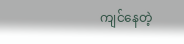ကျင်နေတဲ့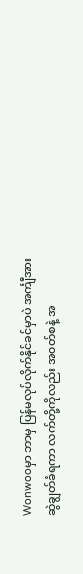Wonwooမှာ ဘာမှ ပြန်မလုပ်လိုက်နိုင်ခင်မှာပဲ အင်္ကျီအား ဆွဲချွတ်ခံရကာ လက်တို့ကိုလည်း အ၀တ်စနဲ့ အ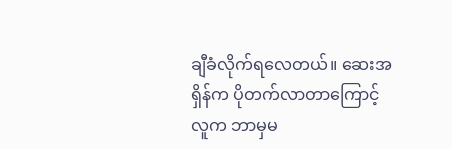ချီခံလိုက်ရလေတယ်။ ဆေးအရှိန်က ပိုတက်လာတာကြောင့် လူက ဘာမှမ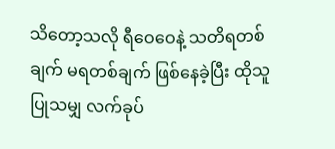သိတော့သလို ရီဝေဝေနဲ့ သတိရတစ်ချက် မရတစ်ချက် ဖြစ်နေခဲ့ပြီး ထိုသူပြုသမျှ လက်ခုပ်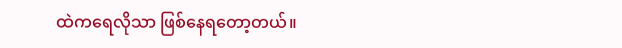ထဲကရေလိုသာ ဖြစ်နေရတော့တယ်။